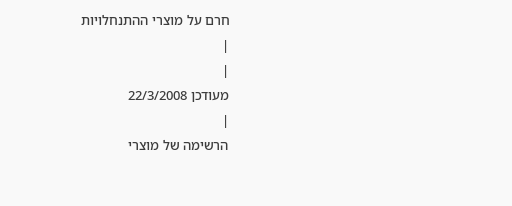חרם על מוצרי ההתנחלויות
|
|
מעודכן 22/3/2008
|
הרשימה של מוצרי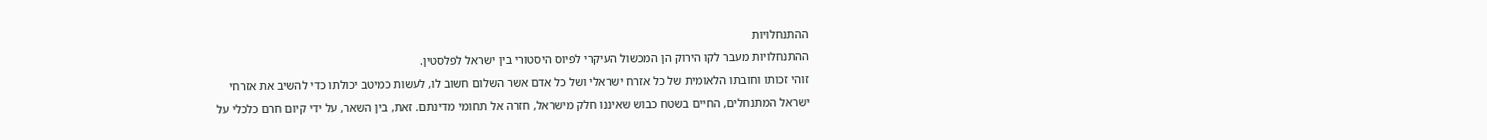ההתנחלויות
ההתנחלויות מעבר לקו הירוק הן המכשול העיקרי לפיוס היסטורי בין ישראל לפלסטין.
זוהי זכותו וחובתו הלאומית של כל אזרח ישראלי ושל כל אדם אשר השלום חשוב לו, לעשות כמיטב יכולתו כדי להשיב את אזרחי ישראל המתנחלים, החיים בשטח כבוש שאיננו חלק מישראל, חזרה אל תחומי מדינתם. זאת, בין השאר, על ידי קיום חרם כלכלי על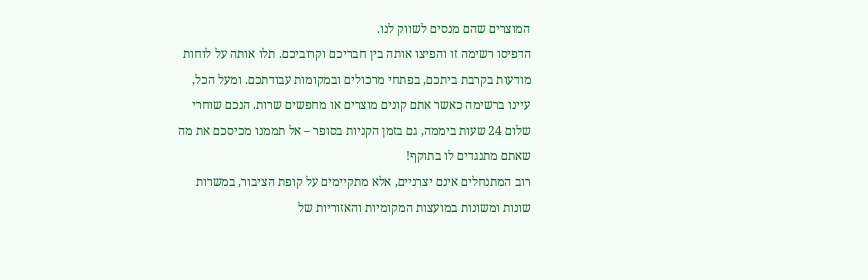המוצרים שהם מנסים לשווק לנו.
הדפיסו רשימה זו והפיצו אותה בין חבריכם וקרוביכם. תלו אותה על לוחות מודעות בקרבת ביתכם, בפתחי מרכולים ובמקומות עבודתכם. ומעל הכל, עיינו ברשימה כאשר אתם קונים מוצרים או מחפשים שרות. הנכם שוחרי שלום 24 שעות ביממה, גם בזמן הקניות בסופר – אל תממנו מכיסכם את מה שאתם מתנגדים לו בתוקף!
רוב המתנחלים אינם יצרניים, אלא מתקיימים על קופת הציבור, במשרות שונות ומשונות במועצות המקומיות והאזוריות של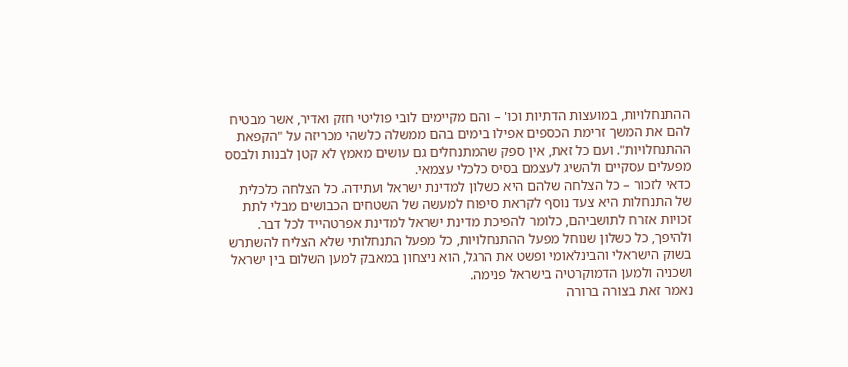ההתנחלויות, במועצות הדתיות וכו' – והם מקיימים לובי פוליטי חזק ואדיר, אשר מבטיח להם את המשך זרימת הכספים אפילו בימים בהם ממשלה כלשהי מכריזה על "הקפאת ההתנחלויות". ועם כל זאת, אין ספק שהמתנחלים גם עושים מאמץ לא קטן לבנות ולבסס מפעלים עסקיים ולהשיג לעצמם בסיס כלכלי עצמאי.
כדאי לזכור – כל הצלחה שלהם היא כשלון למדינת ישראל ועתידה. כל הצלחה כלכלית של התנחלות היא צעד נוסף לקראת סיפוח למעשה של השטחים הכבושים מבלי לתת זכויות אזרח לתושביהם, כלומר להפיכת מדינת ישראל למדינת אפרטהייד לכל דבר. ולהיפך, כל כשלון שנוחל מפעל ההתנחלויות, כל מפעל התנחלותי שלא הצליח להשתרש בשוק הישראלי והבינלאומי ופשט את הרגל, הוא ניצחון במאבק למען השלום בין ישראל ושכניה ולמען הדמוקרטיה בישראל פנימה.
נאמר זאת בצורה ברורה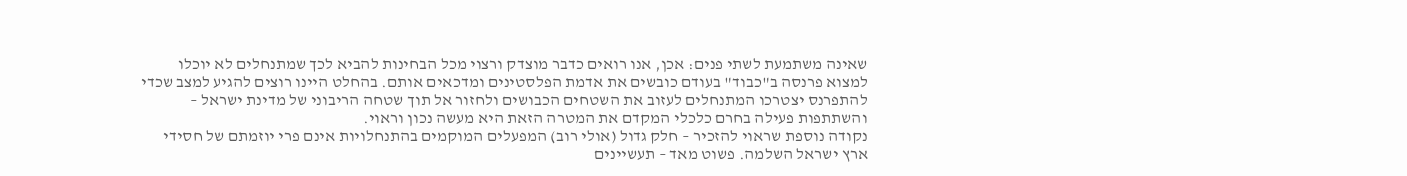שאינה משתמעת לשתי פנים: אכן, אנו רואים כדבר מוצדק ורצוי מכל הבחינות להביא לכך שמתנחלים לא יוכלו למצוא פרנסה ב"כבוד" בעודם כובשים את אדמת הפלסטינים ומדכאים אותם. בהחלט היינו רוצים להגיע למצב שכדי להתפרנס יצטרכו המתנחלים לעזוב את השטחים הכבושים ולחזור אל תוך שטחה הריבוני של מדינת ישראל – והשתתפות פעילה בחרם כלכלי המקדם את המטרה הזאת היא מעשה נכון וראוי.
נקודה נוספת שראוי להזכיר – חלק גדול (אולי רוב) המפעלים המוקמים בהתנחלויות אינם פרי יוזמתם של חסידי ארץ ישראל השלמה. פשוט מאד – תעשיינים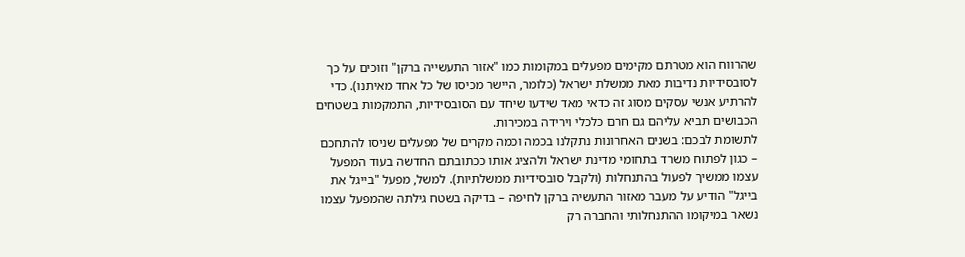שהרווח הוא מטרתם מקימים מפעלים במקומות כמו "אזור התעשייה ברקן" וזוכים על כך לסובסידיות נדיבות מאת ממשלת ישראל (כלומר, היישר מכיסו של כל אחד מאיתנו). כדי להרתיע אנשי עסקים מסוג זה כדאי מאד שידעו שיחד עם הסובסידיות, התמקמות בשטחים הכבושים תביא עליהם גם חרם כלכלי וירידה במכירות.
לתשומת לבכם: בשנים האחרונות נתקלנו בכמה וכמה מקרים של מפעלים שניסו להתחכם – כגון לפתוח משרד בתחומי מדינת ישראל ולהציג אותו ככתובתם החדשה בעוד המפעל עצמו ממשיך לפעול בהתנחלות (ולקבל סובסידיות ממשלתיות). למשל, מפעל "בייגל את בייגל" הודיע על מעבר מאזור התעשיה ברקן לחיפה – בדיקה בשטח גילתה שהמפעל עצמו נשאר במיקומו ההתנחלותי והחברה רק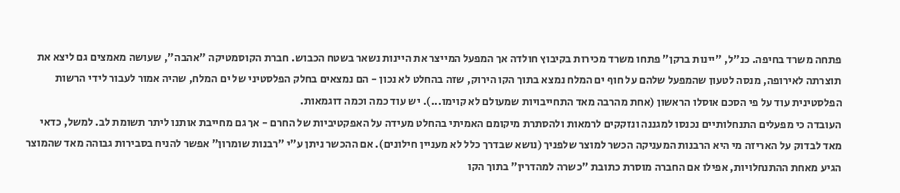פתחה משרד בחיפה. כנ"ל, "יינות ברקן" פתחו משרד מכירות בקיבוץ חולדה אך המפעל המייצר את היינות נשאר בשטח הכבוש. חברת הקוסמטיקה "אהבה", שעושה מאמצים גם ליצא את תוצרתה לאירופה, מנסה לטעון שהמפעל שלהם על חוף ים המלח נמצא בתוך הקו הירוק, שזה בהחלט לא נכון - הם נמצאים בחלק הפלסטיני של ים המלח, שהיה אמור לעבור לידי הרשות הפלסטינית עוד על פי הסכם אוסלו הראשון (אחת מהרבה מאד התחייבויות שמעולם לא קוימו...). יש עוד כמה וכמה דוגמאות.
העובדה כי מפעלים התנחלותיים נכנסו למגננה ונזקקים לרמאות ולהסתרת מיקומם האמיתי בהחלט מעידה על האפקטיביות של החרם - אך גם מחייבת אותנו ליתר תשומת לב. למשל, כדאי מאד לבדוק על האריזה מי היא הרבנות המעניקה הכשר למוצר שלפניך (נושא שבדרך כלל לא מעניין חילונים). אם ההכשר ניתן ע"י "רבנות שומרון" אפשר להניח בסבירות גבוהה מאד שהמוצר הגיע מאחת ההתנחלויות, אפילו אם החברה מוסרת כתובת "כשרה למהדרין" בתוך הקו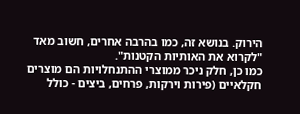הירוק. בנושא זה, כמו בהרבה אחרים, חשוב מאד "לקרוא את האותיות הקטנות".
כמו כן, חלק ניכר ממוצרי ההתנחלויות הם מוצרים חקלאיים (פירות וירקות, פרחים, ביצים - כולל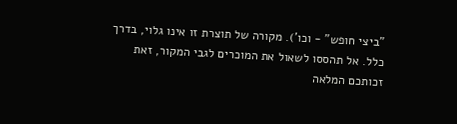"ביצי חופש" - וכו'). מקורה של תוצרת זו אינו גלוי, בדרך כלל. אל תהססו לשאול את המוכרים לגבי המקור, זאת זכותכם המלאה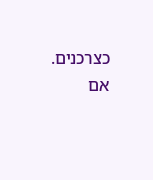כצרכנים.
אם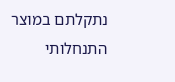נתקלתם במוצר התנחלותי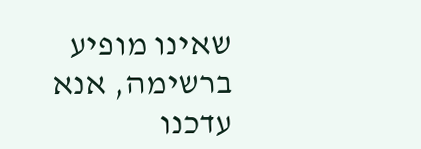שאינו מופיע ברשימה, אנא עדכנו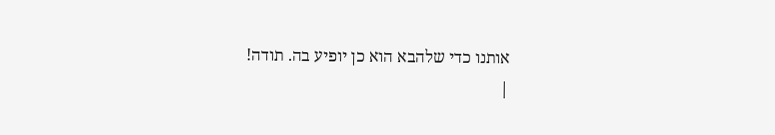אותנו כדי שלהבא הוא כן יופיע בה. תודה!
|